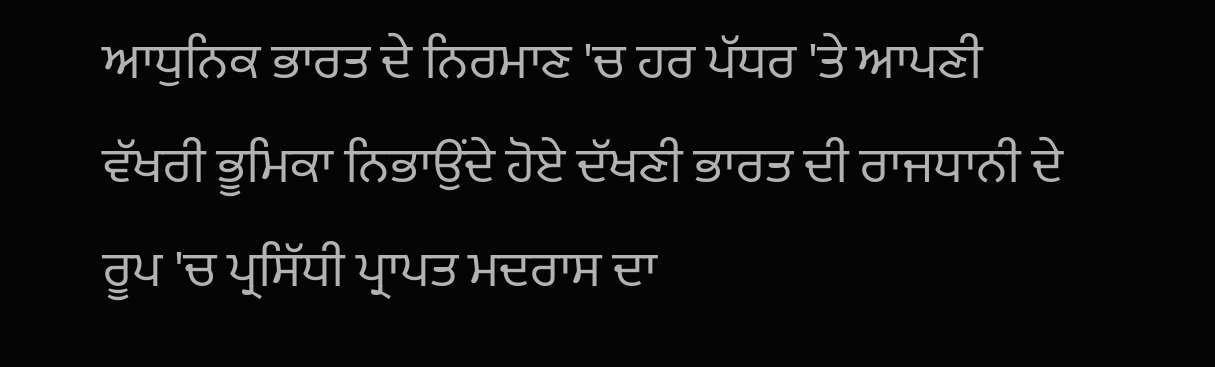ਆਧੁਨਿਕ ਭਾਰਤ ਦੇ ਨਿਰਮਾਣ 'ਚ ਹਰ ਪੱਧਰ 'ਤੇ ਆਪਣੀ ਵੱਖਰੀ ਭੂਮਿਕਾ ਨਿਭਾਉਂਦੇ ਹੋਏ ਦੱਖਣੀ ਭਾਰਤ ਦੀ ਰਾਜਧਾਨੀ ਦੇ ਰੂਪ 'ਚ ਪ੍ਰਸਿੱਧੀ ਪ੍ਰਾਪਤ ਮਦਰਾਸ ਦਾ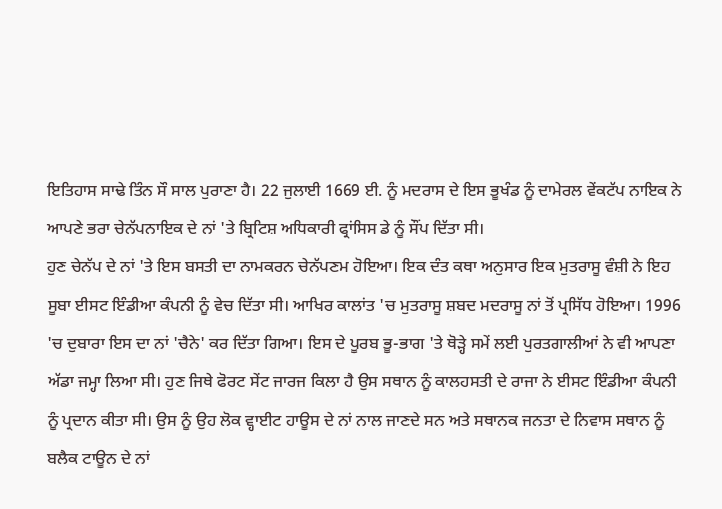ਇਤਿਹਾਸ ਸਾਢੇ ਤਿੰਨ ਸੌ ਸਾਲ ਪੁਰਾਣਾ ਹੈ। 22 ਜੁਲਾਈ 1669 ਈ. ਨੂੰ ਮਦਰਾਸ ਦੇ ਇਸ ਭੂਖੰਡ ਨੂੰ ਦਾਮੇਰਲ ਵੇਂਕਟੱਪ ਨਾਇਕ ਨੇ ਆਪਣੇ ਭਰਾ ਚੇਨੱਪਨਾਇਕ ਦੇ ਨਾਂ 'ਤੇ ਬ੍ਰਿਟਿਸ਼ ਅਧਿਕਾਰੀ ਫ੍ਰਾਂਸਿਸ ਡੇ ਨੂੰ ਸੌਂਪ ਦਿੱਤਾ ਸੀ।
ਹੁਣ ਚੇਨੱਪ ਦੇ ਨਾਂ 'ਤੇ ਇਸ ਬਸਤੀ ਦਾ ਨਾਮਕਰਨ ਚੇਨੱਪਣਮ ਹੋਇਆ। ਇਕ ਦੰਤ ਕਥਾ ਅਨੁਸਾਰ ਇਕ ਮੁਤਰਾਸੂ ਵੰਸ਼ੀ ਨੇ ਇਹ ਸੂਬਾ ਈਸਟ ਇੰਡੀਆ ਕੰਪਨੀ ਨੂੰ ਵੇਚ ਦਿੱਤਾ ਸੀ। ਆਖਿਰ ਕਾਲਾਂਤ 'ਚ ਮੁਤਰਾਸੂ ਸ਼ਬਦ ਮਦਰਾਸੂ ਨਾਂ ਤੋਂ ਪ੍ਰਸਿੱਧ ਹੋਇਆ। 1996 'ਚ ਦੁਬਾਰਾ ਇਸ ਦਾ ਨਾਂ 'ਚੈਨੇ' ਕਰ ਦਿੱਤਾ ਗਿਆ। ਇਸ ਦੇ ਪੂਰਬ ਭੂ-ਭਾਗ 'ਤੇ ਥੋੜ੍ਹੇ ਸਮੇਂ ਲਈ ਪੁਰਤਗਾਲੀਆਂ ਨੇ ਵੀ ਆਪਣਾ ਅੱਡਾ ਜਮ੍ਹਾ ਲਿਆ ਸੀ। ਹੁਣ ਜਿਥੇ ਫੋਰਟ ਸੇਂਟ ਜਾਰਜ ਕਿਲਾ ਹੈ ਉਸ ਸਥਾਨ ਨੂੰ ਕਾਲਹਸਤੀ ਦੇ ਰਾਜਾ ਨੇ ਈਸਟ ਇੰਡੀਆ ਕੰਪਨੀ ਨੂੰ ਪ੍ਰਦਾਨ ਕੀਤਾ ਸੀ। ਉਸ ਨੂੰ ਉਹ ਲੋਕ ਵ੍ਹਾਈਟ ਹਾਊਸ ਦੇ ਨਾਂ ਨਾਲ ਜਾਣਦੇ ਸਨ ਅਤੇ ਸਥਾਨਕ ਜਨਤਾ ਦੇ ਨਿਵਾਸ ਸਥਾਨ ਨੂੰ ਬਲੈਕ ਟਾਊਨ ਦੇ ਨਾਂ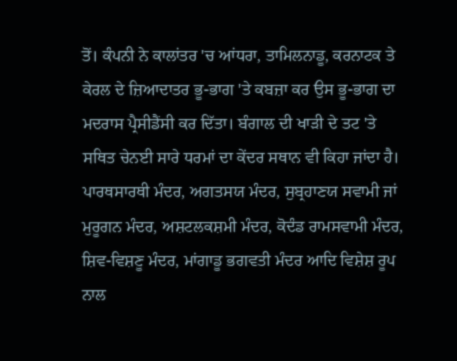ਤੋਂ। ਕੰਪਨੀ ਨੇ ਕਾਲਾਂਤਰ 'ਚ ਆਂਧਰਾ, ਤਾਮਿਲਨਾਡੂ, ਕਰਨਾਟਕ ਤੇ ਕੇਰਲ ਦੇ ਜ਼ਿਆਦਾਤਰ ਭੂ-ਭਾਗ 'ਤੇ ਕਬਜ਼ਾ ਕਰ ਉਸ ਭੂ-ਭਾਗ ਦਾ ਮਦਰਾਸ ਪ੍ਰੈਸੀਡੈਂਸੀ ਕਰ ਦਿੱਤਾ। ਬੰਗਾਲ ਦੀ ਖਾੜੀ ਦੇ ਤਟ 'ਤੇ ਸਥਿਤ ਚੇਨਈ ਸਾਰੇ ਧਰਮਾਂ ਦਾ ਕੇਂਦਰ ਸਥਾਨ ਵੀ ਕਿਹਾ ਜਾਂਦਾ ਹੈ। ਪਾਰਥਸਾਰਥੀ ਮੰਦਰ, ਅਗਤਸਯ ਮੰਦਰ, ਸੁਬ੍ਰਹਾਣਯ ਸਵਾਮੀ ਜਾਂ ਮੁਰੂਗਨ ਮੰਦਰ, ਅਸ਼ਟਲਕਸ਼ਮੀ ਮੰਦਰ, ਕੋਦੰਡ ਰਾਮਸਵਾਮੀ ਮੰਦਰ, ਸ਼ਿਵ-ਵਿਸ਼ਣੂ ਮੰਦਰ, ਮਾਂਗਾਡੂ ਭਗਵਤੀ ਮੰਦਰ ਆਦਿ ਵਿਸ਼ੇਸ਼ ਰੂਪ ਨਾਲ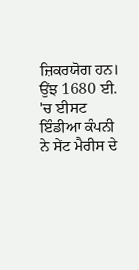ਜ਼ਿਕਰਯੋਗ ਹਨ।
ਉਂਝ 1680 ਈ. 'ਚ ਈਸਟ ਇੰਡੀਆ ਕੰਪਨੀ ਨੇ ਸੇਂਟ ਮੈਰੀਸ ਦੇ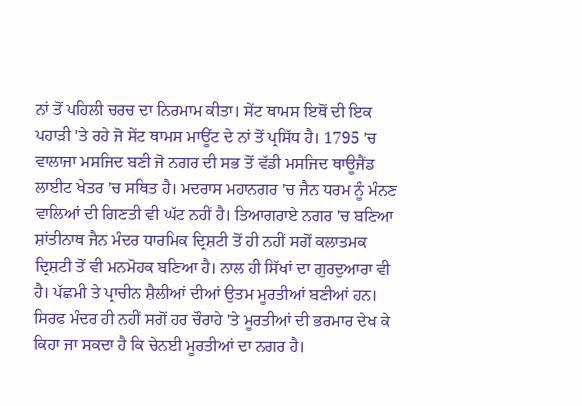ਨਾਂ ਤੋਂ ਪਹਿਲੀ ਚਰਚ ਦਾ ਨਿਰਮਾਮ ਕੀਤਾ। ਸੇਂਟ ਥਾਮਸ ਇਥੋਂ ਦੀ ਇਕ ਪਹਾੜੀ 'ਤੇ ਰਹੇ ਜੋ ਸੇਂਟ ਥਾਮਸ ਮਾਊਂਟ ਦੇ ਨਾਂ ਤੋਂ ਪ੍ਰਸਿੱਧ ਹੈ। 1795 'ਚ ਵਾਲਾਜਾ ਮਸਜਿਦ ਬਣੀ ਜੋ ਨਗਰ ਦੀ ਸਭ ਤੋਂ ਵੱਡੀ ਮਸਜਿਦ ਥਾਊਜੈਂਡ ਲਾਈਟ ਖੇਤਰ 'ਚ ਸਥਿਤ ਹੈ। ਮਦਰਾਸ ਮਹਾਨਗਰ 'ਚ ਜੈਨ ਧਰਮ ਨੂੰ ਮੰਨਣ ਵਾਲਿਆਂ ਦੀ ਗਿਣਤੀ ਵੀ ਘੱਟ ਨਹੀਂ ਹੈ। ਤਿਆਗਰਾਏ ਨਗਰ 'ਚ ਬਣਿਆ ਸ਼ਾਂਤੀਨਾਥ ਜੈਨ ਮੰਦਰ ਧਾਰਮਿਕ ਦ੍ਰਿਸ਼ਟੀ ਤੋਂ ਹੀ ਨਹੀਂ ਸਗੋਂ ਕਲਾਤਮਕ ਦ੍ਰਿਸ਼ਟੀ ਤੋਂ ਵੀ ਮਨਮੋਹਕ ਬਣਿਆ ਹੈ। ਨਾਲ ਹੀ ਸਿੱਖਾਂ ਦਾ ਗੁਰਦੁਆਰਾ ਵੀ ਹੈ। ਪੱਛਮੀ ਤੇ ਪ੍ਰਾਚੀਨ ਸ਼ੈਲੀਆਂ ਦੀਆਂ ਉਤਮ ਮੂਰਤੀਆਂ ਬਣੀਆਂ ਹਨ। ਸਿਰਫ ਮੰਦਰ ਹੀ ਨਹੀਂ ਸਗੋਂ ਹਰ ਚੌਰਾਹੇ 'ਤੇ ਮੂਰਤੀਆਂ ਦੀ ਭਰਮਾਰ ਦੇਖ ਕੇ ਕਿਹਾ ਜਾ ਸਕਦਾ ਹੈ ਕਿ ਚੇਨਈ ਮੂਰਤੀਆਂ ਦਾ ਨਗਰ ਹੈ।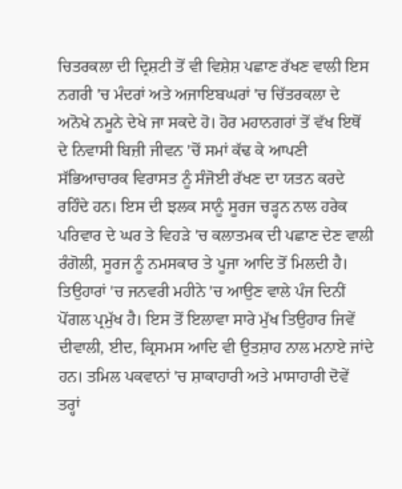ਚਿਤਰਕਲਾ ਦੀ ਦ੍ਰਿਸ਼ਟੀ ਤੋਂ ਵੀ ਵਿਸ਼ੇਸ਼ ਪਛਾਣ ਰੱਖਣ ਵਾਲੀ ਇਸ ਨਗਰੀ 'ਚ ਮੰਦਰਾਂ ਅਤੇ ਅਜਾਇਬਘਰਾਂ 'ਚ ਚਿੱਤਰਕਲਾ ਦੇ ਅਨੋਖੇ ਨਮੂਨੇ ਦੇਖੇ ਜਾ ਸਕਦੇ ਹੋ। ਹੋਰ ਮਹਾਨਗਰਾਂ ਤੋਂ ਵੱਖ ਇਥੋਂ ਦੇ ਨਿਵਾਸੀ ਬਿਜ਼ੀ ਜੀਵਨ 'ਚੋਂ ਸਮਾਂ ਕੱਢ ਕੇ ਆਪਣੀ ਸੱਭਿਆਚਾਰਕ ਵਿਰਾਸਤ ਨੂੰ ਸੰਜੋਈ ਰੱਖਣ ਦਾ ਯਤਨ ਕਰਦੇ ਰਹਿੰਦੇ ਹਨ। ਇਸ ਦੀ ਝਲਕ ਸਾਨੂੰ ਸੂਰਜ ਚੜ੍ਹਨ ਨਾਲ ਹਰੇਕ ਪਰਿਵਾਰ ਦੇ ਘਰ ਤੇ ਵਿਹੜੇ 'ਚ ਕਲਾਤਮਕ ਦੀ ਪਛਾਣ ਦੇਣ ਵਾਲੀ ਰੰਗੋਲੀ, ਸੂਰਜ ਨੂੰ ਨਮਸਕਾਰ ਤੇ ਪੂਜਾ ਆਦਿ ਤੋਂ ਮਿਲਦੀ ਹੈ। ਤਿਉਹਾਰਾਂ 'ਚ ਜਨਵਰੀ ਮਹੀਨੇ 'ਚ ਆਉਣ ਵਾਲੇ ਪੰਜ ਦਿਨੀਂ ਪੋਂਗਲ ਪ੍ਰਮੁੱਖ ਹੈ। ਇਸ ਤੋਂ ਇਲਾਵਾ ਸਾਰੇ ਮੁੱਖ ਤਿਉਹਾਰ ਜਿਵੇਂ ਦੀਵਾਲੀ, ਈਦ, ਕ੍ਰਿਸਮਸ ਆਦਿ ਵੀ ਉਤਸ਼ਾਹ ਨਾਲ ਮਨਾਏ ਜਾਂਦੇ ਹਨ। ਤਮਿਲ ਪਕਵਾਨਾਂ 'ਚ ਸ਼ਾਕਾਹਾਰੀ ਅਤੇ ਮਾਸਾਹਾਰੀ ਦੋਵੇਂ ਤਰ੍ਹਾਂ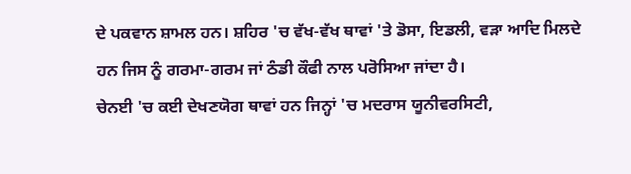ਦੇ ਪਕਵਾਨ ਸ਼ਾਮਲ ਹਨ। ਸ਼ਹਿਰ 'ਚ ਵੱਖ-ਵੱਖ ਥਾਵਾਂ 'ਤੇ ਡੋਸਾ, ਇਡਲੀ, ਵੜਾ ਆਦਿ ਮਿਲਦੇ ਹਨ ਜਿਸ ਨੂੰ ਗਰਮਾ-ਗਰਮ ਜਾਂ ਠੰਡੀ ਕੌਫੀ ਨਾਲ ਪਰੋਸਿਆ ਜਾਂਦਾ ਹੈ।
ਚੇਨਈ 'ਚ ਕਈ ਦੇਖਣਯੋਗ ਥਾਵਾਂ ਹਨ ਜਿਨ੍ਹਾਂ 'ਚ ਮਦਰਾਸ ਯੂਨੀਵਰਸਿਟੀ,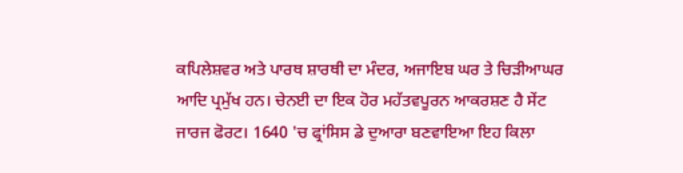ਕਪਿਲੇਸ਼ਵਰ ਅਤੇ ਪਾਰਥ ਸ਼ਾਰਥੀ ਦਾ ਮੰਦਰ, ਅਜਾਇਬ ਘਰ ਤੇ ਚਿੜੀਆਘਰ ਆਦਿ ਪ੍ਰਮੁੱਖ ਹਨ। ਚੇਨਈ ਦਾ ਇਕ ਹੋਰ ਮਹੱਤਵਪੂਰਨ ਆਕਰਸ਼ਣ ਹੈ ਸੇਂਟ ਜਾਰਜ ਫੋਰਟ। 1640 'ਚ ਫ੍ਰਾਂਸਿਸ ਡੇ ਦੁਆਰਾ ਬਣਵਾਇਆ ਇਹ ਕਿਲਾ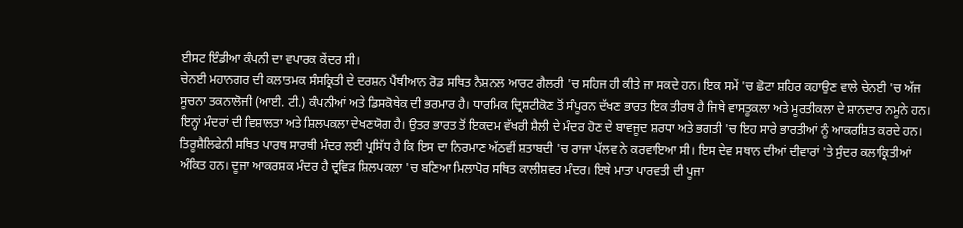ਈਸਟ ਇੰਡੀਆ ਕੰਪਨੀ ਦਾ ਵਪਾਰਕ ਕੇਂਦਰ ਸੀ।
ਚੇਨਈ ਮਹਾਨਗਰ ਦੀ ਕਲਾਤਮਕ ਸੰਸਕ੍ਰਿਤੀ ਦੇ ਦਰਸ਼ਨ ਪੈਂਥੀਆਨ ਰੋਡ ਸਥਿਤ ਨੈਸ਼ਨਲ ਆਰਟ ਗੈਲਰੀ 'ਚ ਸਹਿਜ ਹੀ ਕੀਤੇ ਜਾ ਸਕਦੇ ਹਨ। ਇਕ ਸਮੇਂ 'ਚ ਛੋਟਾ ਸ਼ਹਿਰ ਕਹਾਉਣ ਵਾਲੇ ਚੇਨਈ 'ਚ ਅੱਜ ਸੂਚਨਾ ਤਕਨਾਲੋਜੀ (ਆਈ. ਟੀ.) ਕੰਪਨੀਆਂ ਅਤੇ ਡਿਸਕੋਥੇਕ ਦੀ ਭਰਮਾਰ ਹੈ। ਧਾਰਮਿਕ ਦ੍ਰਿਸ਼ਟੀਕੋਣ ਤੋਂ ਸੰਪੂਰਨ ਦੱਖਣ ਭਾਰਤ ਇਕ ਤੀਰਥ ਹੈ ਜਿਥੇ ਵਾਸਤੂਕਲਾ ਅਤੇ ਮੂਰਤੀਕਲਾ ਦੇ ਸ਼ਾਨਦਾਰ ਨਮੂਨੇ ਹਨ। ਇਨ੍ਹਾਂ ਮੰਦਰਾਂ ਦੀ ਵਿਸ਼ਾਲਤਾ ਅਤੇ ਸ਼ਿਲਪਕਲਾ ਦੇਖਣਯੋਗ ਹੈ। ਉਤਰ ਭਾਰਤ ਤੋਂ ਇਕਦਮ ਵੱਖਰੀ ਸ਼ੈਲੀ ਦੇ ਮੰਦਰ ਹੋਣ ਦੇ ਬਾਵਜੂਦ ਸ਼ਰਧਾ ਅਤੇ ਭਗਤੀ 'ਚ ਇਹ ਸਾਰੇ ਭਾਰਤੀਆਂ ਨੂੰ ਆਕਰਸ਼ਿਤ ਕਰਦੇ ਹਨ। ਤਿਰੂਸ਼ੈਲਿਫੇਨੀ ਸਥਿਤ ਪਾਰਥ ਸਾਰਥੀ ਮੰਦਰ ਲਈ ਪ੍ਰਸਿੱਧ ਹੈ ਕਿ ਇਸ ਦਾ ਨਿਰਮਾਣ ਅੱਠਵੀਂ ਸ਼ਤਾਬਦੀ 'ਚ ਰਾਜਾ ਪੱਲਵ ਨੇ ਕਰਵਾਇਆ ਸੀ। ਇਸ ਦੇਵ ਸਥਾਨ ਦੀਆਂ ਦੀਵਾਰਾਂ 'ਤੇ ਸੁੰਦਰ ਕਲਾਕ੍ਰਿਤੀਆਂ ਅੰਕਿਤ ਹਨ। ਦੂਜਾ ਆਕਰਸ਼ਕ ਮੰਦਰ ਹੈ ਦ੍ਰਵਿੜ ਸ਼ਿਲਪਕਲਾ 'ਚ ਬਣਿਆ ਮਿਲਾਪੋਰ ਸਥਿਤ ਕਾਲੀਸ਼ਵਰ ਮੰਦਰ। ਇਥੇ ਮਾਤਾ ਪਾਰਵਤੀ ਦੀ ਪੂਜਾ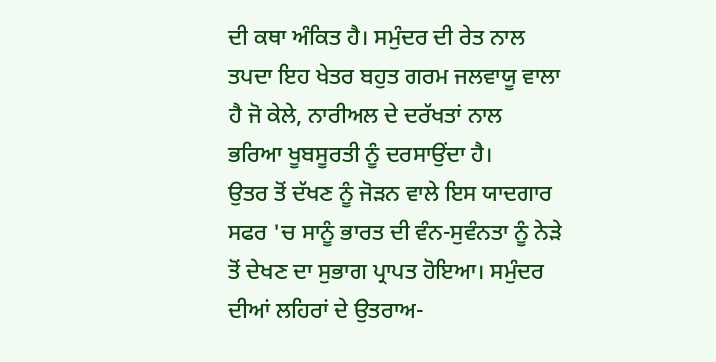ਦੀ ਕਥਾ ਅੰਕਿਤ ਹੈ। ਸਮੁੰਦਰ ਦੀ ਰੇਤ ਨਾਲ ਤਪਦਾ ਇਹ ਖੇਤਰ ਬਹੁਤ ਗਰਮ ਜਲਵਾਯੂ ਵਾਲਾ ਹੈ ਜੋ ਕੇਲੇ, ਨਾਰੀਅਲ ਦੇ ਦਰੱਖਤਾਂ ਨਾਲ ਭਰਿਆ ਖੂਬਸੂਰਤੀ ਨੂੰ ਦਰਸਾਉਂਦਾ ਹੈ।
ਉਤਰ ਤੋਂ ਦੱਖਣ ਨੂੰ ਜੋੜਨ ਵਾਲੇ ਇਸ ਯਾਦਗਾਰ ਸਫਰ 'ਚ ਸਾਨੂੰ ਭਾਰਤ ਦੀ ਵੰਨ-ਸੁਵੰਨਤਾ ਨੂੰ ਨੇੜੇ ਤੋਂ ਦੇਖਣ ਦਾ ਸੁਭਾਗ ਪ੍ਰਾਪਤ ਹੋਇਆ। ਸਮੁੰਦਰ ਦੀਆਂ ਲਹਿਰਾਂ ਦੇ ਉਤਰਾਅ-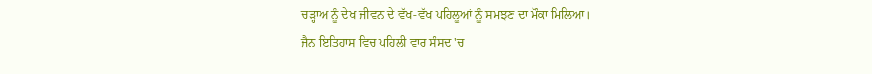ਚੜ੍ਹਾਅ ਨੂੰ ਦੇਖ ਜੀਵਨ ਦੇ ਵੱਖ-ਵੱਖ ਪਹਿਲੂਆਂ ਨੂੰ ਸਮਝਣ ਦਾ ਮੌਕਾ ਮਿਲਿਆ।
ਜੈਨ ਇਤਿਹਾਸ ਵਿਚ ਪਹਿਲੀ ਵਾਰ ਸੰਸਦ 'ਚ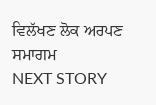ਵਿਲੱਖਣ ਲੋਕ ਅਰਪਣ ਸਮਾਗਮ
NEXT STORY